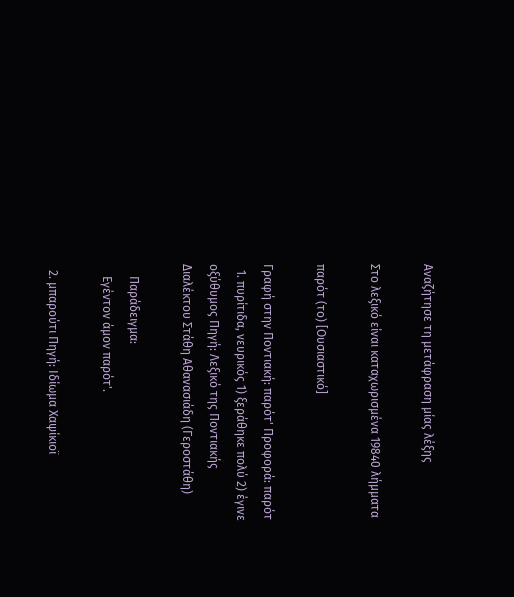Αναζήτησε τη μετάφραση μίας λέξης

Στο λεξικό είναι καταχωρισμένα 19840 λήμματα

παρότ (το) [Ουσιαστικό]

Γραφή στην Ποντιακή: παρότ' Προφορά: παρότ
  1. πυρίτιδα, νευρικός 1) ξεράθηκε πολύ 2) έγινε οξύθυμος Πηγή: Λεξικό της Ποντιακής Διαλέκτου Στάθη Αθανασιάδη (Γεροστάθη)

    Παράδειγμα:
    Εγέντον άμον παρότ'.

  2. μπαρούτι Πηγή: Ιδίωμα Χαψίκιοϊ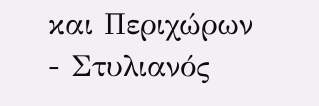και Περιχώρων - Στυλιανός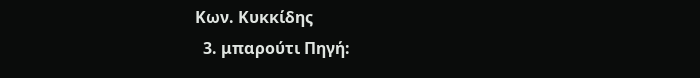Κων. Κυκκίδης
  3. μπαρούτι Πηγή: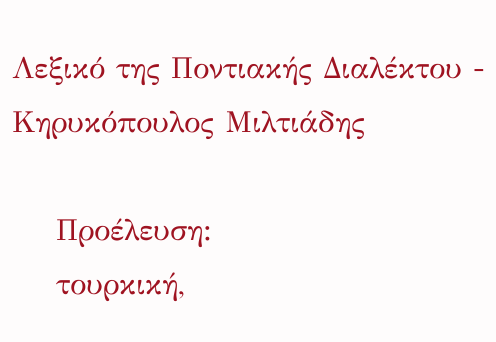Λεξικό της Ποντιακής Διαλέκτου - Κηρυκόπουλος Μιλτιάδης

    Προέλευση:
    τουρκική,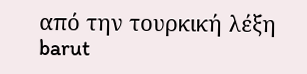από την τουρκική λέξη barut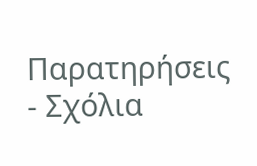Παρατηρήσεις - Σχόλια